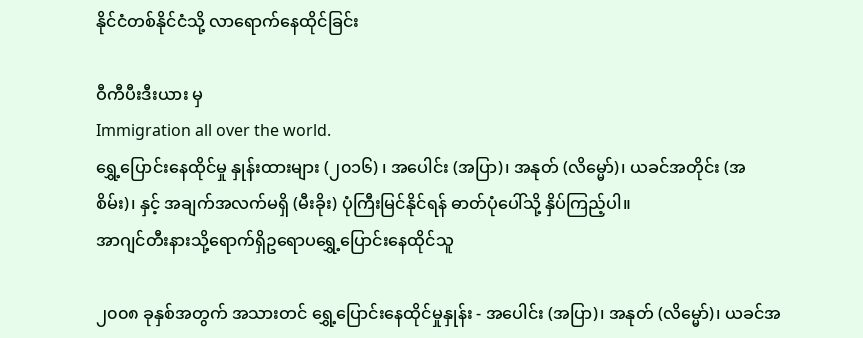နိုင်ငံတစ်နိုင်ငံသို့ လာရောက်နေထိုင်ခြင်း

ဝီကီပီးဒီးယား မှ
Immigration all over the world.
ရွှေ့ပြောင်းနေထိုင်မှု နှုန်းထားများ (၂၀၁၆) ၊ အပေါင်း (အပြာ)၊ အနုတ် (လိမ္မော်)၊ ယခင်အတိုင်း (အစိမ်း)၊ နှင့် အချက်အလက်မရှိ (မီးခိုး) ပုံကြီးမြင်နိုင်ရန် ဓာတ်ပုံပေါ်သို့ နှိပ်ကြည့်ပါ။
အာဂျင်တီးနားသို့ရောက်ရှိဥရောပရွှေ့ပြောင်းနေထိုင်သူ

၂၀၀၈ ခုနှစ်အတွက် အသားတင် ရွှေ့ပြောင်းနေထိုင်မှုနှုန်း - အပေါင်း (အပြာ)၊ အနုတ် (လိမ္မော်)၊ ယခင်အ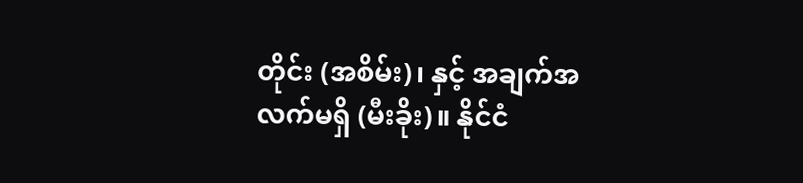တိုင်း (အစိမ်း)၊ နှင့် အချက်အလက်မရှိ (မီးခိုး)။ နိုင်ငံ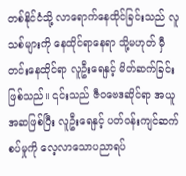တစ်နိုင်ငံသို့ လာရောက်နေထိုင်ခြင်းသည် လူသစ်များကို နေထိုင်ရာနေရာ သို့မဟုတ် မှီတင်းနေထိုင်ရာ လူဦးရေနှင့် မိတ်ဆက်ခြင်းဖြစ်သည်။ ၎င်းသည် ဇီဝဗေဒဆိုင်ရာ အယူအဆဖြစ်ပြီး လူဦးရေနှင့် ပတ်ဝန်းကျင်ဆက်စပ်မှုကို လေ့လာသောပညာရပ်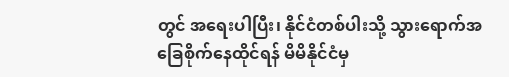တွင် အရေးပါပြီး၊ နိုင်ငံတစ်ပါးသို့ သွားရောက်အခြေစိုက်နေထိုင်ရန် မိမိနိုင်ငံမှ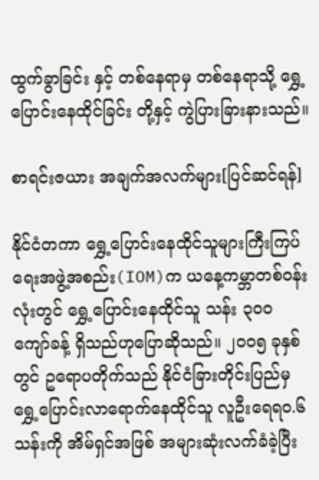ထွက်ခွာခြင်း နှင့် တစ်နေရာမှ တစ်နေရာသို့ ရွှေ့ပြောင်းနေထိုင်ခြင်း တို့နှင့် ကွဲပြားခြားနားသည်။

စာရင်းဇယား အချက်အလက်များ[ပြင်ဆင်ရန်]

နိုင်ငံတကာ ရွှေ့ပြောင်းနေထိုင်သူများကြီးကြပ်ရေးအဖွဲ့အစည်း(IOM)က ယနေ့ကမ္ဘာတစ်ဝန်းလုံးတွင် ရွှေ့ပြောင်းနေထိုင်သူ သန်း ၃၀၀ ကျော်ခန့် ရှိသည်ဟုပြောဆိုသည်။ ၂၀၀၅ ခုနှစ်တွင် ဥရောပတိုက်သည် နိုင်ငံခြားတိုင်းပြည်မှ ရွှေ့ပြောင်းလာရောက်နေထိုင်သူ လူဦးရေရ၀.၆သန်းကို အိမ်ရှင်အဖြစ် အများဆုံးလက်ခံခဲ့ပြီး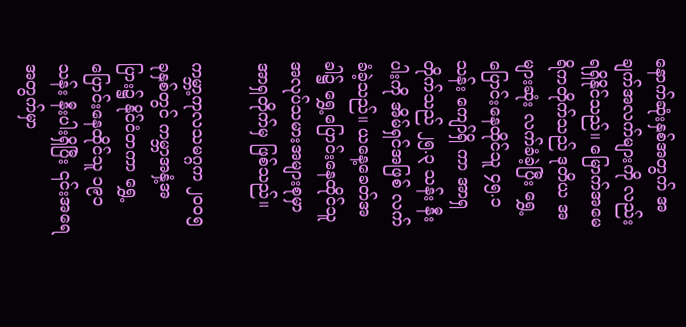နောက်ဆုံးနှစ်အတွက် အချက်အလက်များကို လည်းရရှိနိုင်သည်။ မြောက်အမေရိကတိုက်သည် ဒုတိယ အများဆုံး လက်ခံခဲ့ပြီး ရွှေ့ပြောင်းနေထိုင်သူ ၄၅.၁ သန်း ကျော်ရှိ ကာ အာရှတိုက်သည် ၂၅.၃ သန်း နီးပါးကို အိမ်ရှင်အဖြစ် လက်ခံခဲ့သည်။ ယနေ့ခေတ်အခါ၌ ရွှေ့ပြောင်းနေထိုင်သူ အလုပ်သမားအများစုမှာ အာရှတိုက်မှ ဖြစ်သည်။

ကမ္ဘာ့ကုလသမဂ္ဂက ၂၀၀၅ ခုနှစ်တွင် ကမ္ဘာအနှံ့အပြား၌ နိုင်ငံတကာ ရွှေ့ပြောင်းနေထိုင်သူ ၁၉၁ သန်း နီးပါးရှိပြီး ၎င်းအရေအတွက်မှာ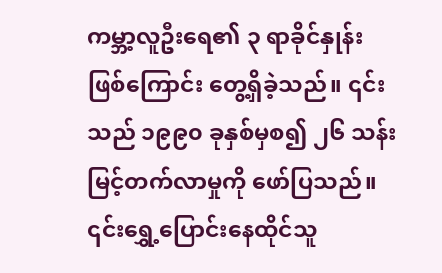ကမ္ဘာ့လူဦးရေ၏ ၃ ရာခိုင်နှုန်း ဖြစ်ကြောင်း တွေ့ရှိခဲ့သည်။ ၎င်းသည် ၁၉၉၀ ခုနှစ်မှစ၍ ၂၆ သန်း မြင့်တက်လာမှုကို ဖော်ပြသည်။ ၎င်းရွှေ့ပြောင်းနေထိုင်သူ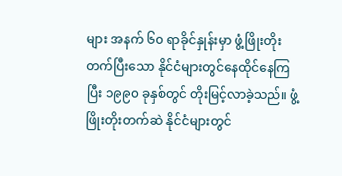များ အနက် ၆၀ ရာခိုင်နှုန်းမှာ ဖွံ့ဖြိုးတိုးတက်ပြီးသော နိုင်ငံများတွင်နေထိုင်နေကြပြီး ၁၉၉၀ ခုနှစ်တွင် တိုးမြင့်လာခဲ့သည်။ ဖွံ့ဖြိုးတိုးတက်ဆဲ နိုင်ငံများတွင်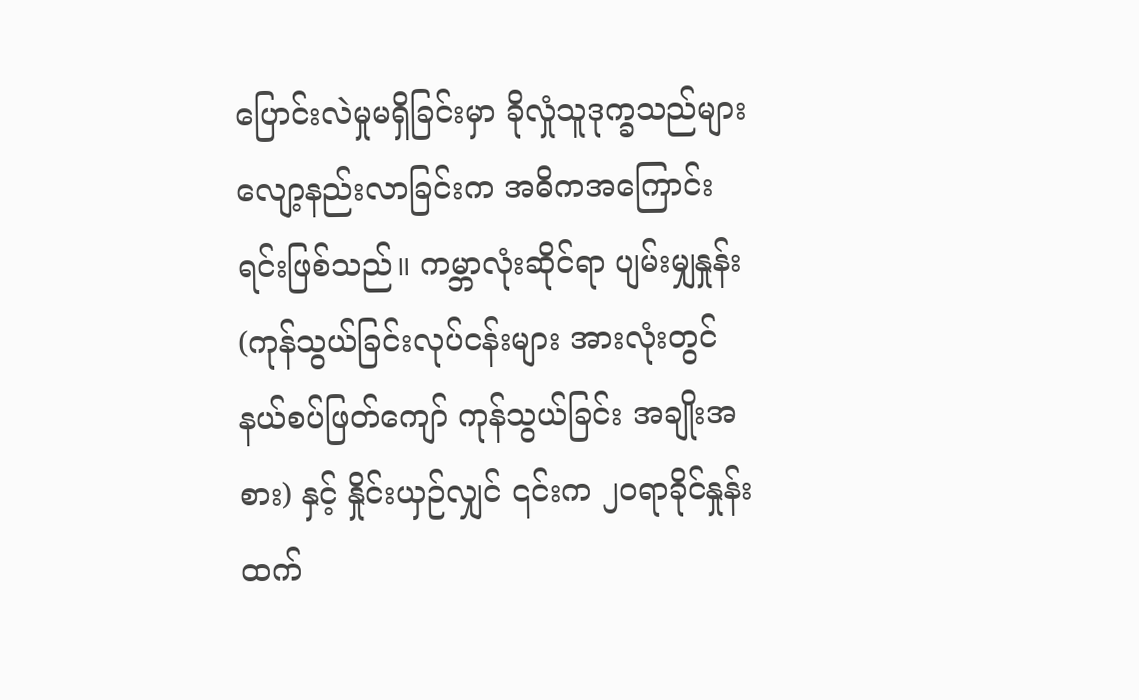ပြောင်းလဲမှုမရှိခြင်းမှာ ခိုလှုံသူဒုက္ခသည်များ လျော့နည်းလာခြင်းက အဓိကအကြောင်းရင်းဖြစ်သည်။ ကမ္ဘာလုံးဆိုင်ရာ ပျမ်းမျှနှုန်း (ကုန်သွယ်ခြင်းလုပ်ငန်းများ အားလုံးတွင် နယ်စပ်ဖြတ်ကျော် ကုန်သွယ်ခြင်း အချိုးအစား) နှင့် နှိုင်းယှဉ်လျှင် ၎င်းက ၂၀ရာခိုင်နှုန်း ထက်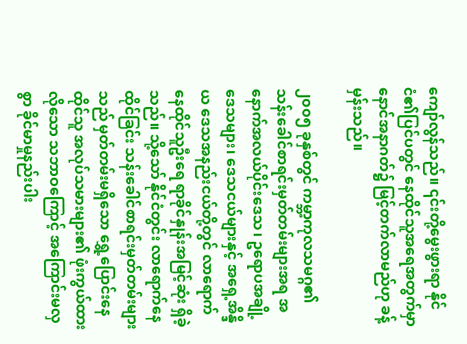ကျော်လွန်သည်။ ၎င်းတို့မွေးဖွားရာ နိုင်ငံ၏ပြင်ပတွင် နေထိုင်သူအရေအတွက်မှာ နောင်အနာဂတ်၌ မြင့်တက်လာမည်ဟု ခန့်မှန်းသည်။

၂၀၀၅ ခုနှစ်တွင် ကမ္ဘာ့ကုလသမဂ္ဂ၏ သန်းခေါင်စာရင်းမှတ်တမ်းများအရ အနောက်အလယ်ပိုင်းဒေသ၊ ဥရောပအချို့ဒေသများ၊ ဒေသငယ်များနှင့် အရှေ့အိန္ဒိယ ဒေသအနည်းငယ်တို့တွင် လာရောက်နေထိုင်သူဦးရေ ရာခိုင်နှုန်းအမြင့်ဆုံး ရှိခဲ့သည်။ သို့သော် နိုင်ငံတွင်း လာရောက်နေထိုင်ခြင်း သန်းခေါင်စာရင်းမှတ်တမ်းများသည် မှတ်တမ်းမရှိသော ရွှေ့ပြောင်းနေထိုင်သူ အလုပ်သမားများ၏ ဖုံးကွယ်ထားလိုသော သဘာဝကြောင့် အကြောင်းမလှစွာ ခိုင်မာမှုနည်းပါး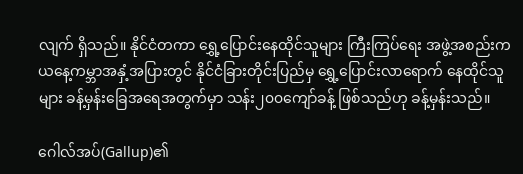လျက် ရှိသည်။ နိုင်ငံတကာ ရွှေ့ပြောင်းနေထိုင်သူများ ကြီးကြပ်ရေး အဖွဲ့အစည်းက ယနေ့ကမ္ဘာအနှံ့အပြားတွင် နိုင်ငံခြားတိုင်းပြည်မှ ရွှေ့ပြောင်းလာရောက် နေထိုင်သူများ ခန့်မှန်းခြေအရေအတွက်မှာ သန်း၂၀၀ကျော်ခန့် ဖြစ်သည်ဟု ခန့်မှန်းသည်။

ဂေါလ်အပ်(Gallup)၏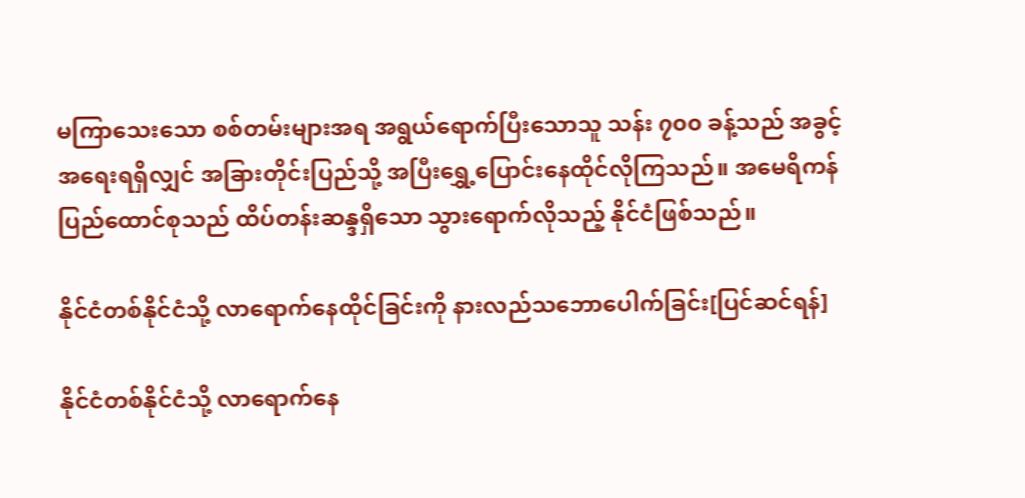မကြာသေးသော စစ်တမ်းများအရ အရွယ်ရောက်ပြီးသောသူ သန်း ၇၀၀ ခန့်သည် အခွင့်အရေးရရှိလျှင် အခြားတိုင်းပြည်သို့ အပြီးရွှေ့ပြောင်းနေထိုင်လိုကြသည်။ အမေရိကန်ပြည်ထောင်စုသည် ထိပ်တန်းဆန္ဒရှိသော သွားရောက်လိုသည့် နိုင်ငံဖြစ်သည်။

နိုင်ငံတစ်နိုင်ငံသို့ လာရောက်နေထိုင်ခြင်းကို နားလည်သဘောပေါက်ခြင်း[ပြင်ဆင်ရန်]

နိုင်ငံတစ်နိုင်ငံသို့ လာရောက်နေ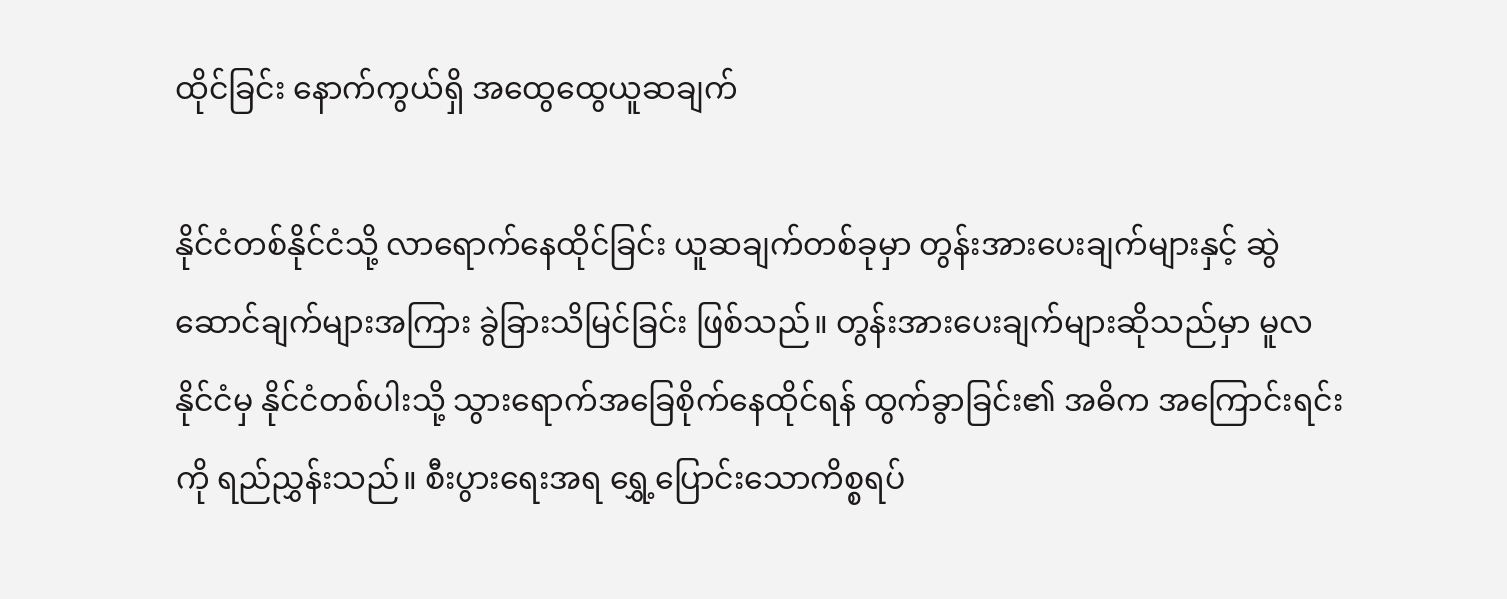ထိုင်ခြင်း နောက်ကွယ်ရှိ အထွေထွေယူဆချက်

နိုင်ငံတစ်နိုင်ငံသို့ လာရောက်နေထိုင်ခြင်း ယူဆချက်တစ်ခုမှာ တွန်းအားပေးချက်များနှင့် ဆွဲဆောင်ချက်များအကြား ခွဲခြားသိမြင်ခြင်း ဖြစ်သည်။ တွန်းအားပေးချက်များဆိုသည်မှာ မူလနိုင်ငံမှ နိုင်ငံတစ်ပါးသို့ သွားရောက်အခြေစိုက်နေထိုင်ရန် ထွက်ခွာခြင်း၏ အဓိက အကြောင်းရင်းကို ရည်ညွှန်းသည်။ စီးပွားရေးအရ ရွှေ့ပြောင်းသောကိစ္စရပ်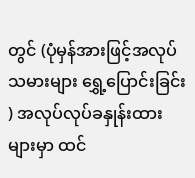တွင် (ပုံမှန်အားဖြင့်အလုပ်သမားများ ရွှေ့ပြောင်းခြင်း ) အလုပ်လုပ်ခနှုန်းထားများမှာ ထင်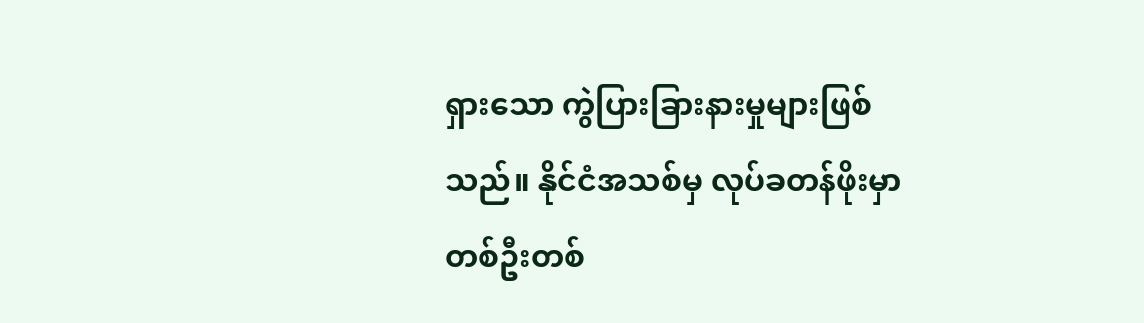ရှားသော ကွဲပြားခြားနားမှုများဖြစ်သည်။ နိုင်ငံအသစ်မှ လုပ်ခတန်ဖိုးမှာ တစ်ဦးတစ်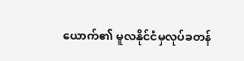ယောက်၏ မူလနိုင်ငံမှလုပ်ခတန်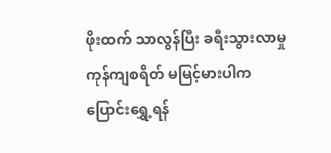ဖိုးထက် သာလွန်ပြီး ခရီးသွားလာမှု ကုန်ကျစရိတ် မမြင့်မားပါက ပြောင်းရွှေ့ရန်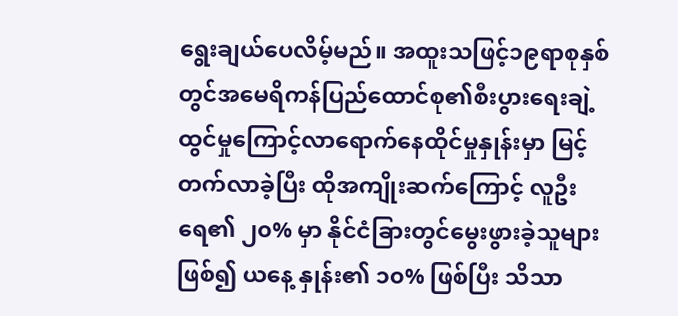ရွေးချယ်ပေလိမ့်မည်။ အထူးသဖြင့်၁၉ရာစုနှစ်တွင်အမေရိကန်ပြည်ထောင်စု၏စီးပွားရေးချဲ့ထွင်မှုကြောင့်လာရောက်နေထိုင်မှုနှုန်းမှာ မြင့်တက်လာခဲ့ပြီး ထိုအကျိုးဆက်ကြောင့် လူဦးရေ၏ ၂၀% မှာ နိုင်ငံခြားတွင်မွေးဖွားခဲ့သူများဖြစ်၍ ယနေ့ နှုန်း၏ ၁၀% ဖြစ်ပြီး သိသာ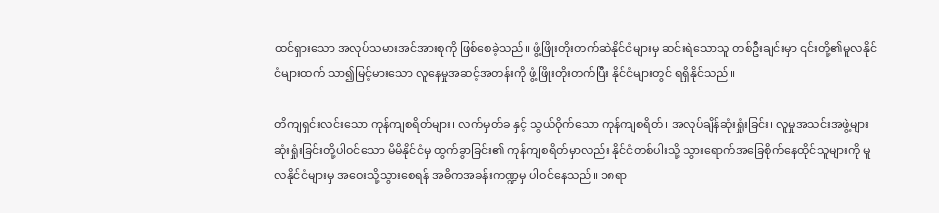ထင်ရှားသော အလုပ်သမားအင်အားစုကို ဖြစ်စေခဲ့သည်။ ဖွံ့ဖြိုးတိုးတက်ဆဲနိုင်ငံများမှ ဆင်းရဲသောသူ တစ်ဦးချင်းမှာ ၎င်းတို့၏မူလနိုင်ငံများထက် သာ၍မြင့်မားသော လူနေမှုအဆင့်အတန်းကို ဖွံ့ဖြိုးတိုးတက်ပြီး နိုင်ငံများတွင် ရရှိနိုင်သည်။

တိကျရှင်းလင်းသော ကုန်ကျစရိတ်များ၊ လက်မှတ်ခ နှင့် သွယ်ဝိုက်သော ကုန်ကျစရိတ်၊ အလုပ်ချိန်ဆုံးရှုံးခြင်း၊ လူမှုအသင်းအဖွဲ့များ ဆုံးရှုံးခြင်းတို့ပါဝင်သော မိမိနိုင်ငံမှ ထွက်ခွာခြင်း၏ ကုန်ကျစရိတ်မှာလည်း နိုင်ငံတစ်ပါးသို့ သွားရောက်အခြေစိုက်နေထိုင်သူများကို မူလနိုင်ငံများမှ အဝေးသို့သွားစေရန် အဓိကအခန်းကဏ္ဍမှ ပါဝင်နေသည်။ ၁၈ရာ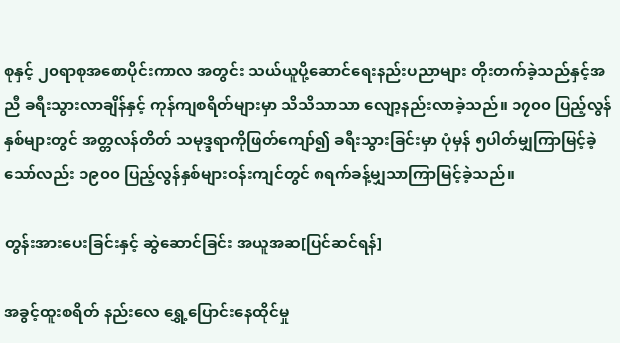စုနှင့် ၂၀ရာစုအစောပိုင်းကာလ အတွင်း သယ်ယူပို့ဆောင်ရေးနည်းပညာများ တိုးတက်ခဲ့သည်နှင့်အညီ ခရီးသွားလာချိန်နှင့် ကုန်ကျစရိတ်များမှာ သိသိသာသာ လျော့နည်းလာခဲ့သည်။ ၁၇၀၀ ပြည့်လွန်နှစ်များတွင် အတ္တလန်တိတ် သမုဒ္ဒရာကိုဖြတ်ကျော်၍ ခရီးသွားခြင်းမှာ ပုံမှန် ၅ပါတ်မျှကြာမြင့်ခဲ့သော်လည်း ၁၉၀၀ ပြည့်လွန်နှစ်များဝန်းကျင်တွင် ၈ရက်ခန့်မျှသာကြာမြင့်ခဲ့သည်။

တွန်းအားပေးခြင်းနှင့် ဆွဲဆောင်ခြင်း အယူအဆ[ပြင်ဆင်ရန်]

အခွင့်ထူးစရိတ် နည်းလေ ရွှေ့ပြောင်းနေထိုင်မှု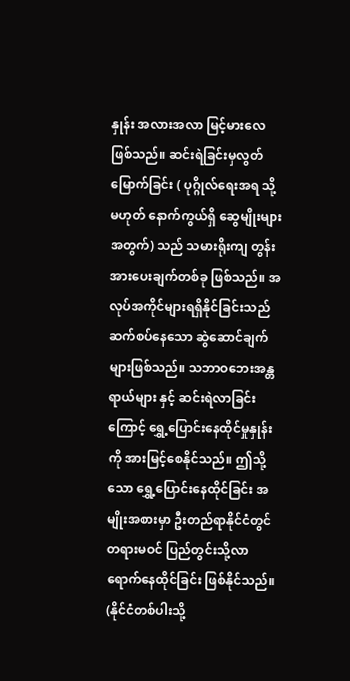နှုန်း အလားအလာ မြင့်မားလေ ဖြစ်သည်။ ဆင်းရဲခြင်းမှလွတ်မြောက်ခြင်း ( ပုဂ္ဂိုလ်ရေးအရ သို့မဟုတ် နောက်ကွယ်ရှိ ဆွေမျိုးများအတွက်) သည် သမားရိုးကျ တွန်းအားပေးချက်တစ်ခု ဖြစ်သည်။ အလုပ်အကိုင်များရရှိနိုင်ခြင်းသည် ဆက်စပ်နေသော ဆွဲဆောင်ချက်များဖြစ်သည်။ သဘာဝဘေးအန္တရာယ်များ နှင့် ဆင်းရဲလာခြင်းကြောင့် ရွှေ့ပြောင်းနေထိုင်မှုနှုန်းကို အားမြင့်စေနိုင်သည်။ ဤသို့သော ရွှေ့ပြောင်းနေထိုင်ခြင်း အမျိုးအစားမှာ ဦးတည်ရာနိုင်ငံတွင် တရားမဝင် ပြည်တွင်းသို့လာရောက်နေထိုင်ခြင်း ဖြစ်နိုင်သည်။ (နိုင်ငံတစ်ပါးသို့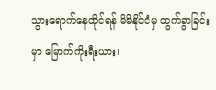သွားရောက်နေထိုင်ရန် မိမိနိုင်ငံမှ ထွက်ခွာခြင်းမှာ မြောက်ကိုးရီးယား၊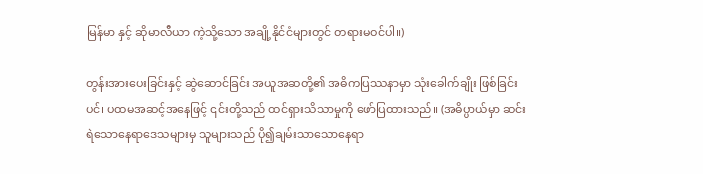မြန်မာ နှင့် ဆိုမာလီယာ ကဲ့သို့သော အချို့နိုင်ငံများတွင် တရားမဝင်ပါ။)

တွန်းအားပေးခြင်းနှင့် ဆွဲဆောင်ခြင်း အယူအဆတို့၏ အဓိကပြဿနာမှာ သုံးခေါက်ချိုး ဖြစ်ခြင်းပင်၊ ပထမအဆင့်အနေဖြင့် ၎င်းတို့သည် ထင်ရှားသိသာမှုကို ဖော်ပြထားသည်။ (အဓိပ္ပာယ်မှာ ဆင်းရဲသောနေရာဒေသများမှ သူများသည် ပို၍ချမ်းသာသောနေရာ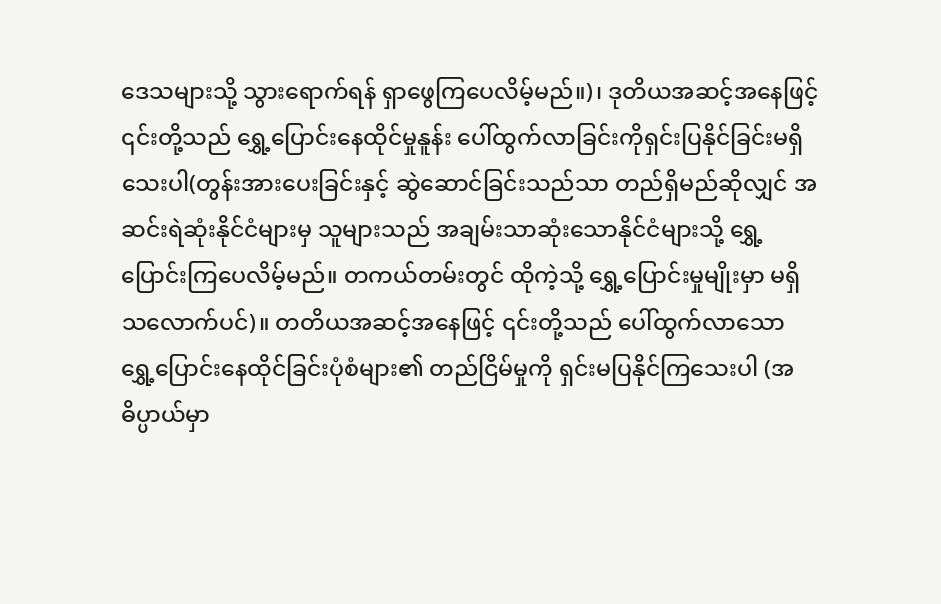ဒေသများသို့ သွားရောက်ရန် ရှာဖွေကြပေလိမ့်မည်။)၊ ဒုတိယအဆင့်အနေဖြင့် ၎င်းတို့သည် ရွှေ့ပြောင်းနေထိုင်မှုနူန်း ပေါ်ထွက်လာခြင်းကိုရှင်းပြနိုင်ခြင်းမရှိသေးပါ(တွန်းအားပေးခြင်းနှင့် ဆွဲဆောင်ခြင်းသည်သာ တည်ရှိမည်ဆိုလျှင် အဆင်းရဲဆုံးနိုင်ငံများမှ သူများသည် အချမ်းသာဆုံးသောနိုင်ငံများသို့ ရွှေ့ပြောင်းကြပေလိမ့်မည်။ တကယ်တမ်းတွင် ထိုကဲ့သို့ ရွှေ့ပြောင်းမှုမျိုးမှာ မရှိသလောက်ပင်)။ တတိယအဆင့်အနေဖြင့် ၎င်းတို့သည် ပေါ်ထွက်လာသော ရွှေ့ပြောင်းနေထိုင်ခြင်းပုံစံများ၏ တည်ငြိမ်မှုကို ရှင်းမပြနိုင်ကြသေးပါ (အဓိပ္ပာယ်မှာ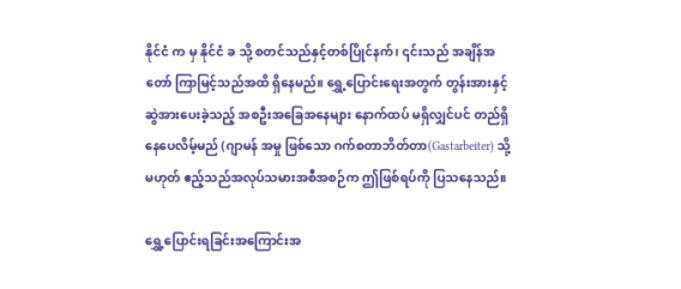နိုင်ငံ က မှ နိုင်ငံ ခ သို့ စတင်သည်နှင့်တစ်ပြိုင်နက်၊ ၎င်းသည် အချိန်အတော် ကြာမြင့်သည်အထိ ရှိနေမည်။ ရွှေ့ပြောင်းရေးအတွက် တွန်းအားနှင့် ဆွဲအားပေးခဲ့သည့် အစဦးအခြေအနေများ နောက်ထပ် မရှိလျှင်ပင် တည်ရှိနေပေလိမ့်မည် (ဂျာမန် အမှု ဖြစ်သော ဂက်စတာဘိတ်တာ(Gastarbeiter) သို့မဟုတ် ဧည့်သည်အလုပ်သမားအစီအစဉ်က ဤဖြစ်ရပ်ကို ပြသနေသည်။

ရွှေ့ပြောင်းရခြင်းအကြောင်းအ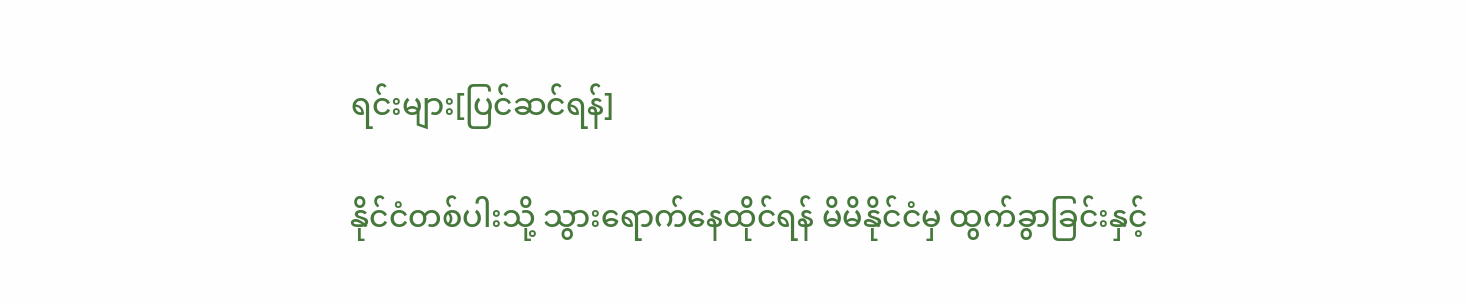ရင်းများ[ပြင်ဆင်ရန်]

နိုင်ငံတစ်ပါးသို့ သွားရောက်နေထိုင်ရန် မိမိနိုင်ငံမှ ထွက်ခွာခြင်းနှင့်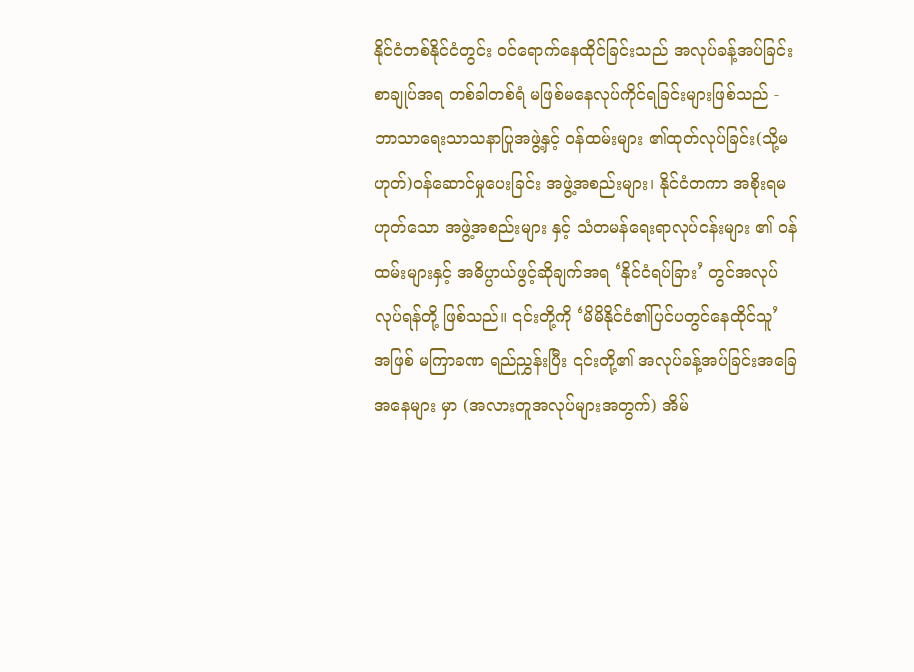နိုင်ငံတစ်နိုင်ငံတွင်း ဝင်ရောက်နေထိုင်ခြင်းသည် အလုပ်ခန့်အပ်ခြင်းစာချုပ်အရ တစ်ခါတစ်ရံ မဖြစ်မနေလုပ်ကိုင်ရခြင်းများဖြစ်သည် - ဘာသာရေးသာသနာပြုအဖွဲ့နှင့် ဝန်ထမ်းများ ၏ထုတ်လုပ်ခြင်း(သို့မဟုတ်)ဝန်ဆောင်မှုပေးခြင်း အဖွဲ့အစည်းများ၊ နိုင်ငံတကာ အစိုးရမဟုတ်သော အဖွဲ့အစည်းများ နှင့် သံတမန်ရေးရာလုပ်ငန်းများ ၏ ဝန်ထမ်းများနှင့် အဓိပ္ပာယ်ဖွင့်ဆိုချက်အရ ‘နိုင်ငံရပ်ခြား’ တွင်အလုပ်လုပ်ရန်တို့ ဖြစ်သည်။ ၎င်းတို့ကို ‘မိမိနိုင်ငံ၏ပြင်ပတွင်နေထိုင်သူ’ အဖြစ် မကြာခဏ ရည်ညွှန်းပြီး ၎င်းတို့၏ အလုပ်ခန့်အပ်ခြင်းအခြေအနေများ မှာ (အလားတူအလုပ်များအတွက်) အိမ်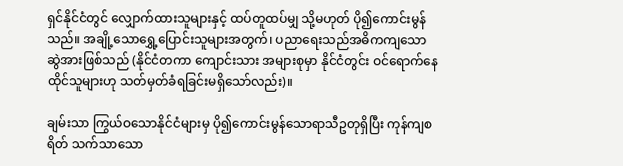ရှင်နိုင်ငံတွင် လျှောက်ထားသူများနှင့် ထပ်တူထပ်မျှ သို့မဟုတ် ပို၍ကောင်းမွန်သည်။ အချို့သောရွှေ့ပြောင်းသူများအတွက်၊ ပညာရေးသည်အဓိကကျသော ဆွဲအားဖြစ်သည် (နိုင်ငံတကာ ကျောင်းသား အများစုမှာ နိုင်ငံတွင်း ဝင်ရောက်နေထိုင်သူများဟု သတ်မှတ်ခံရခြင်းမရှိသော်လည်း)။

ချမ်းသာ ကြွယ်ဝသောနိုင်ငံများမှ ပို၍ကောင်းမွန်သောရာသီဥတုရှိပြီး ကုန်ကျစရိတ် သက်သာသော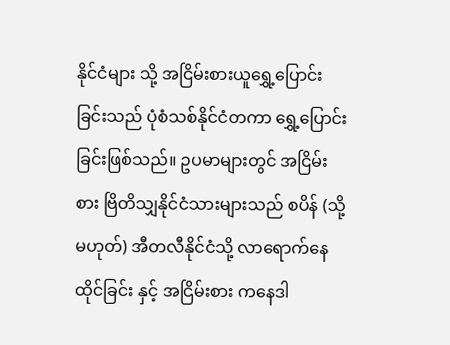နိုင်ငံများ သို့ အငြိမ်းစားယူရွှေ့ပြောင်းခြင်းသည် ပုံစံသစ်နိုင်ငံတကာ ရွှေ့ပြောင်းခြင်းဖြစ်သည်။ ဥပမာများတွင် အငြိမ်းစား ဗြိတိသျှနိုင်ငံသားများသည် စပိန် (သို့မဟုတ်) အီတလီနိုင်ငံသို့ လာရောက်နေထိုင်ခြင်း နှင့် အငြိမ်းစား ကနေဒါ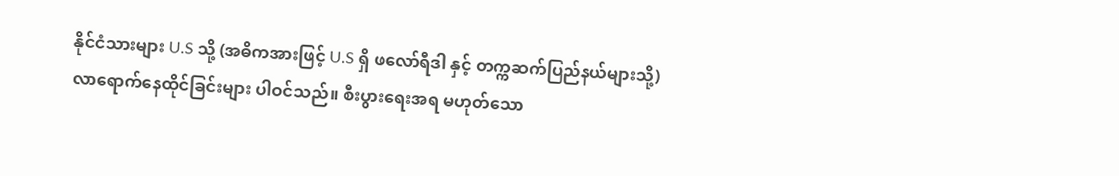နိုင်ငံသားများ U.S သို့ (အဓိကအားဖြင့် U.S ရှိ ဖလော်ရီဒါ နှင့် တက္ကဆက်ပြည်နယ်များသို့) လာရောက်နေထိုင်ခြင်းများ ပါဝင်သည်။ စီးပွားရေးအရ မဟုတ်သော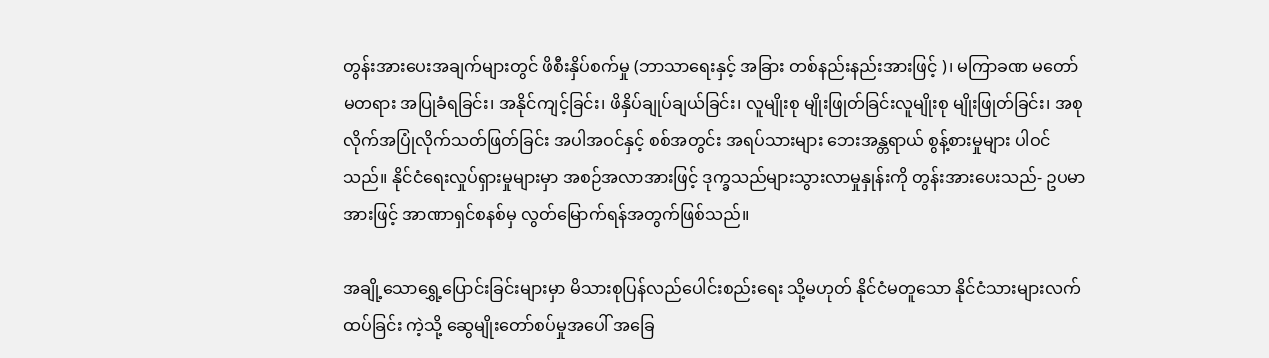တွန်းအားပေးအချက်များတွင် ဖိစီးနှိပ်စက်မှု (ဘာသာရေးနှင့် အခြား တစ်နည်းနည်းအားဖြင့် )၊ မကြာခဏ မတော်မတရား အပြုခံရခြင်း၊ အနိုင်ကျင့်ခြင်း၊ ဖိနှိပ်ချုပ်ချယ်ခြင်း၊ လူမျိုးစု မျိုးဖြုတ်ခြင်းလူမျိုးစု မျိုးဖြုတ်ခြင်း၊ အစုလိုက်အပြုံလိုက်သတ်ဖြတ်ခြင်း အပါအဝင်နှင့် စစ်အတွင်း အရပ်သားများ ဘေးအန္တရာယ် စွန့်စားမှုများ ပါဝင်သည်။ နိုင်ငံရေးလှုပ်ရှားမှုများမှာ အစဉ်အလာအားဖြင့် ဒုက္ခသည်များသွားလာမှုနှုန်းကို တွန်းအားပေးသည်- ဥပမာအားဖြင့် အာဏာရှင်စနစ်မှ လွတ်မြောက်ရန်အတွက်ဖြစ်သည်။

အချို့သောရွှေ့ပြောင်းခြင်းများမှာ မိသားစုပြန်လည်ပေါင်းစည်းရေး သို့မဟုတ် နိုင်ငံမတူသော နိုင်ငံသားများလက်ထပ်ခြင်း ကဲ့သို့ ဆွေမျိုးတော်စပ်မှုအပေါ် အခြေ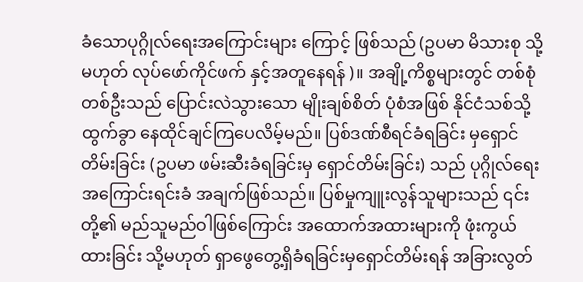ခံသောပုဂ္ဂိုလ်ရေးအကြောင်းများ ကြောင့် ဖြစ်သည် (ဥပမာ မိသားစု သို့မဟုတ် လုပ်ဖော်ကိုင်ဖက် နှင့်အတူနေရန် )။ အချို့ကိစ္စများတွင် တစ်စုံတစ်ဦးသည် ပြောင်းလဲသွားသော မျိုးချစ်စိတ် ပုံစံအဖြစ် နိုင်ငံသစ်သို့ ထွက်ခွာ နေထိုင်ချင်ကြပေလိမ့်မည်။ ပြစ်ဒဏ်စီရင်ခံရခြင်း မှရှောင်တိမ်းခြင်း (ဥပမာ ဖမ်းဆီးခံရခြင်းမှ ရှောင်တိမ်းခြင်း) သည် ပုဂ္ဂိုလ်ရေးအကြောင်းရင်းခံ အချက်ဖြစ်သည်။ ပြစ်မှုကျူးလွန်သူများသည် ၎င်းတို့၏ မည်သူမည်ဝါဖြစ်ကြောင်း အထောက်အထားများကို ဖုံးကွယ်ထားခြင်း သို့မဟုတ် ရှာဖွေတွေ့ရှိခံရခြင်းမှရှောင်တိမ်းရန် အခြားလွတ်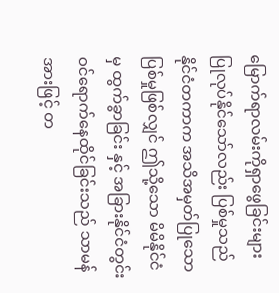မြောက်ရာလမ်းကိုရှာဖွေခြင်းများ ပြုလုပ်နိုင်သော်လည်း ပြစ်မှုသည် နိုင်ငံတကာက အသိအမှတ်ပြုသော ပြစ်မှုဖြစ်လျှင် ဤသို့သော မိမိနိုင်ငံမှ ထွက်ခွာခြင်း နှင့် အခြားနိုင်ငံတွင်း ဝင်ရောက်နေထိုင်ခြင်းသည် သာမန်အားဖြင့် တ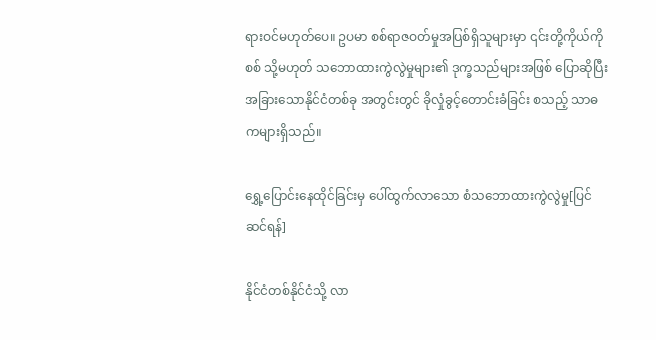ရားဝင်မဟုတ်ပေ။ ဥပမာ စစ်ရာဇဝတ်မှုအပြစ်ရှိသူများမှာ ၎င်းတို့ကိုယ်ကို စစ် သို့မဟုတ် သဘောထားကွဲလွဲမှုများ၏ ဒုက္ခသည်များအဖြစ် ပြောဆိုပြီး အခြားသောနိုင်ငံတစ်ခု အတွင်းတွင် ခိုလှုံခွင့်တောင်းခံခြင်း စသည့် သာဓကများရှိသည်။

ရွှေ့ပြောင်းနေထိုင်ခြင်းမှ ပေါ်ထွက်လာသော စံသဘောထားကွဲလွဲမှု[ပြင်ဆင်ရန်]

နိုင်ငံတစ်နိုင်ငံသို့ လာ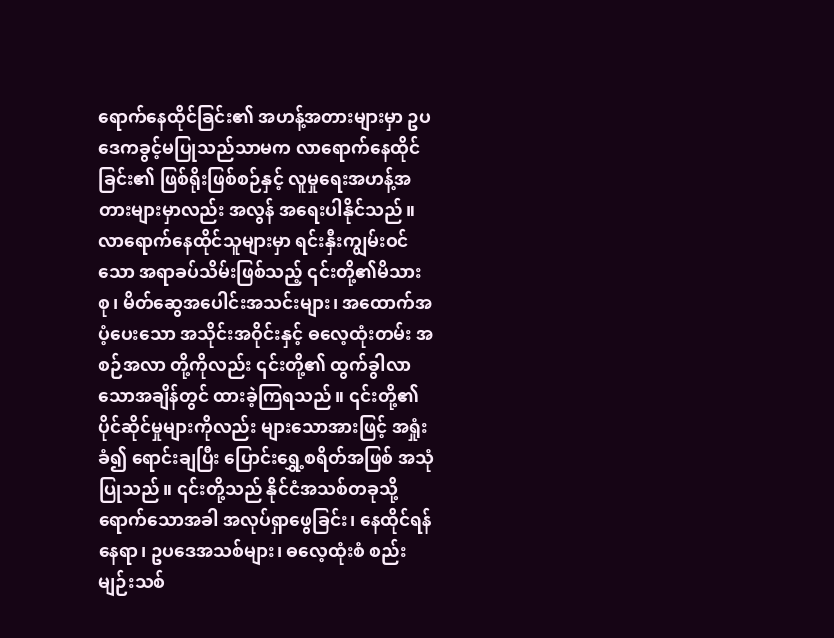ရောက်နေထိုင်ခြင်း၏ အဟန့်အတားများမှာ ဥပဒေကခွင့်မပြုသည်သာမက လာရောက်နေထိုင်ခြင်း၏ ဖြစ်ရိုးဖြစ်စဉ်နှင့် လူမှုရေးအဟန့်အတားများမှာလည်း အလွန် အရေးပါနိုင်သည်။ လာရောက်နေထိုင်သူများမှာ ရင်းနှီးကျွမ်းဝင်သော အရာခပ်သိမ်းဖြစ်သည့် ၎င်းတို့၏မိသားစု၊ မိတ်ဆွေအပေါင်းအသင်းများ၊ အထောက်အပံ့ပေးသော အသိုင်းအဝိုင်းနှင့် ဓလေ့ထုံးတမ်း အစဉ်အလာ တို့ကိုလည်း ၎င်းတို့၏ ထွက်ခွါလာသောအချိန်တွင် ထားခဲ့ကြရသည်။ ၎င်းတို့၏ ပိုင်ဆိုင်မှုများကိုလည်း များသောအားဖြင့် အရှုံးခံ၍ ရောင်းချပြီး ပြောင်းရွှေ့စရိတ်အဖြစ် အသုံပြုသည်။ ၎င်းတို့သည် နိုင်ငံအသစ်တခုသို့ ရောက်သောအခါ အလုပ်ရှာဖွေခြင်း၊ နေထိုင်ရန်နေရာ၊ ဥပဒေအသစ်များ၊ ဓလေ့ထုံးစံ စည်းမျဉ်းသစ်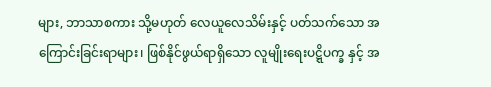များ, ဘာသာစကား သို့မဟုတ် လေယူလေသိမ်းနှင့် ပတ်သက်သော အကြောင်းခြင်းရာများ၊ ဖြစ်နိုင်ဖွယ်ရာရှိသော လူမျိုးရေးပဋ္ဋိပက္ခ နှင့် အ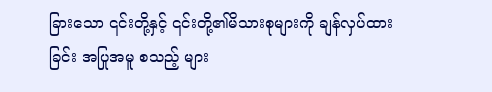ခြားသော ၎င်းတို့နှင့် ၎င်းတို့၏မိသားစုများကို ချန်လှပ်ထားခြင်း အပြုအမူ စသည့် များ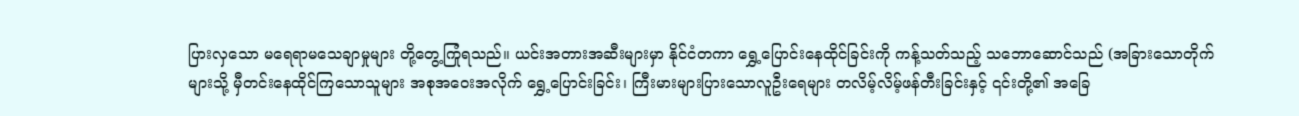ပြားလှသော မရေရာမသေချာမှုများ တို့တွေ့ကြုံရသည်။ ယင်းအတားအဆီးများမှာ နိုင်ငံတကာ ရွှေ့ပြောင်းနေထိုင်ခြင်းကို ကန့်သတ်သည့် သဘောဆောင်သည် (အခြားသောတိုက်များသို့ မှီတင်းနေထိုင်ကြသောသူများ အစုအဝေးအလိုက် ရွှေ့ပြောင်းခြင်း၊ ကြီးမားများပြားသောလူဦးရေများ တလိမ့်လိမ့်ဖန်တီးခြင်းနှင့် ၎င်းတို့၏ အခြေ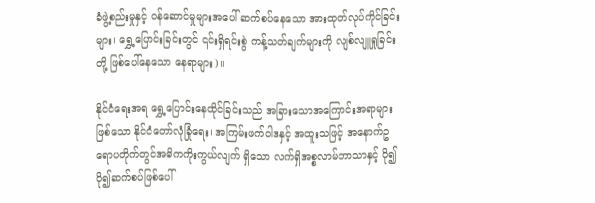ခံဖွဲ့စည်းမှုနှင့် ဝန်ဆောင်မှုများအပေါ် ဆက်စပ်နေသော အားထုတ်လုပ်ကိုင်ခြင်းများ၊ ရွှေ့ပြောင်းခြင်းတွင် ၎င်းရှိရင်းစွဲ ကန့်သတ်ချက်များကို လျစ်လျူရှုခြင်းတို့ ဖြစ်ပေါ်နေသော နေရာများ)။

နိုင်ငံရေးအရ ရွှေ့ပြောင်းနေထိုင်ခြင်းသည် အခြားသောအကြောင်းအရာများ ဖြစ်သော နိုင်ငံတော်လုံခြုံရေး၊ အကြမ်းဖက်ဝါဒနှင့် အထူးသဖြင့် အနောက်ဥရောပတိုက်တွင်အဓိကကိုးကွယ်လျက် ရှိသော လက်ရှိအစ္စလာမ်ဘာသာနှင့် ပို၍ပို၍ဆက်စပ်ဖြစ်ပေါ်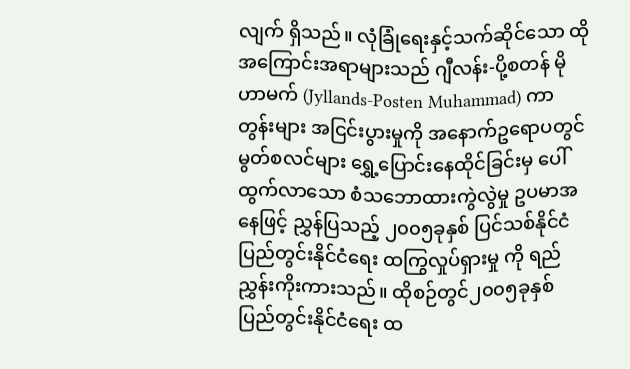လျက် ရှိသည်။ လုံခြုံရေးနှင့်သက်ဆိုင်သော ထိုအကြောင်းအရာများသည် ဂျီလန်း-ပို့စတန် မိုဟာမက် (Jyllands-Posten Muhammad) ကာတွန်းများ အငြင်းပွားမှုကို အနောက်ဥရောပတွင် မွတ်စလင်များ ရွှေ့ပြောင်းနေထိုင်ခြင်းမှ ပေါ်ထွက်လာသော စံသဘောထားကွဲလွဲမှု ဥပမာအနေဖြင့် ညွှန်ပြသည့် ၂၀၀၅ခုနှစ် ပြင်သစ်နိုင်ငံ ပြည်တွင်းနိုင်ငံရေး ထကြွလှုပ်ရှားမှု ကို ရည်ညွှန်းကိုးကားသည်။ ထိုစဉ်တွင်၂၀၀၅ခုနှစ် ပြည်တွင်းနိုင်ငံရေး ထ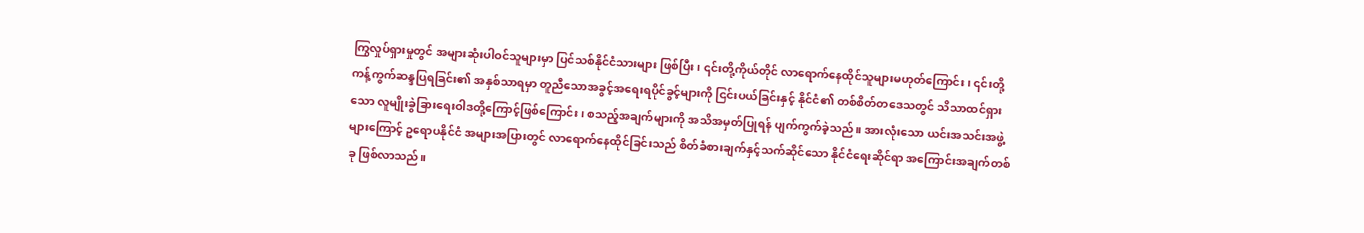ကြွလှုပ်ရှားမှုတွင် အများဆုံးပါဝင်သူများမှာ ပြင်သစ်နိုင်ငံသားများ ဖြစ်ပြီး၊ ၎င်းတို့ကိုယ်တိုင် လာရောက်နေထိုင်သူများမဟုတ်ကြောင်း၊ ၎င်းတို့ ကန့်ကွက်ဆန္ဒပြရခြင်း၏ အနှစ်သာရမှာ တူညီသောအခွင့်အရေးရပိုင်ခွင့်များကို ငြင်းပယ်ခြင်းနှင့် နိုင်ငံ၏ တစ်စိတ်တဒေသတွင် သိသာထင်ရှားသော လူမျိုးခွဲခြားရေးဝါဒတို့ကြောင့်ဖြစ်ကြောင်း၊ စသည့်အချက်များကို အသိအမှတ်ပြုရန် ပျက်ကွက်ခဲ့သည်။ အားလုံးသော ယင်းအသင်းအဖွဲ့များကြောင့် ဥရောပနိုင်ငံ အများအပြားတွင် လာရောက်နေထိုင်ခြင်းသည် စိတ်ခံစားချက်နှင့်သက်ဆိုင်သော နိုင်ငံရေးဆိုင်ရာ အကြောင်းအချက်တစ်ခု ဖြစ်လာသည်။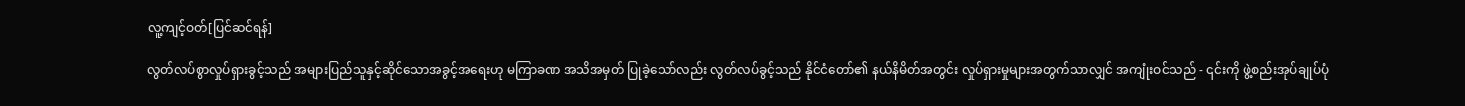လူ့ကျင့်ဝတ်[ပြင်ဆင်ရန်]

လွတ်လပ်စွာလှုပ်ရှားခွင့်သည် အများပြည်သူနှင့်ဆိုင်သောအခွင့်အရေးဟု မကြာခဏ အသိအမှတ် ပြုခဲ့သော်လည်း လွတ်လပ်ခွင့်သည် နိုင်ငံတော်၏ နယ်နိမိတ်အတွင်း လှုပ်ရှားမှုများအတွက်သာလျှင် အကျုံးဝင်သည် - ၎င်းကို ဖွဲ့စည်းအုပ်ချုပ်ပုံ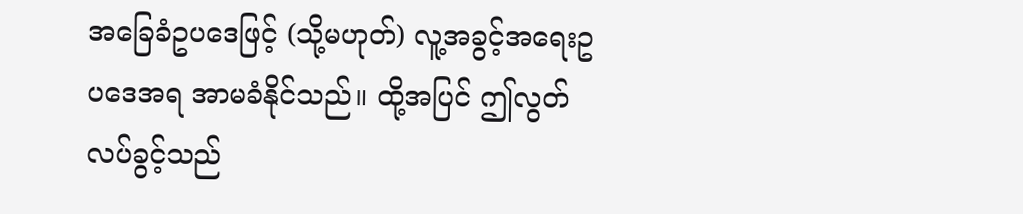အခြေခံဥပဒေဖြင့် (သို့မဟုတ်) လူ့အခွင့်အရေးဥပဒေအရ အာမခံနိုင်သည်။ ထို့အပြင် ဤလွတ်လပ်ခွင့်သည်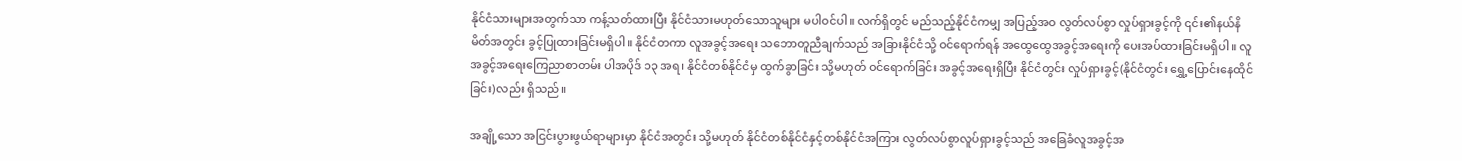နိုင်ငံသားများအတွက်သာ ကန့်သတ်ထားပြီး နိုင်ငံသားမဟုတ်သောသူများ မပါဝင်ပါ။ လက်ရှိတွင် မည်သည့်နိုင်ငံကမျှ အပြည့်အဝ လွတ်လပ်စွာ လှုပ်ရှားခွင့်ကို ၎င်း၏နယ်နိမိတ်အတွင်း ခွင့်ပြုထားခြင်းမရှိပါ။ နိုင်ငံတကာ လူအခွင့်အရေး သဘောတူညီချက်သည် အခြားနိုင်ငံသို့ ဝင်ရောက်ရန် အထွေထွေအခွင့်အရေးကို ပေးအပ်ထားခြင်းမရှိပါ။ လူအခွင့်အရေးကြေညာစာတမ်း ပါအပိုဒ် ၁၃ အရ၊ နိုင်ငံတစ်နိုင်ငံမှ ထွက်ခွာခြင်း သို့မဟုတ် ဝင်ရောက်ခြင်း အခွင့်အရေးရှိပြီး နိုင်ငံတွင်း လှုပ်ရှားခွင့်(နိုင်ငံတွင်း ရွှေ့ပြောင်းနေထိုင်ခြင်း)လည်း ရှိသည်။

အချို့သော အငြင်းပွားဖွယ်ရာများမှာ နိုင်ငံအတွင်း သို့မဟုတ် နိုင်ငံတစ်နိုင်ငံနှင့်တစ်နိုင်ငံအကြား လွတ်လပ်စွာလူပ်ရှားခွင့်သည် အခြေခံလူအခွင့်အ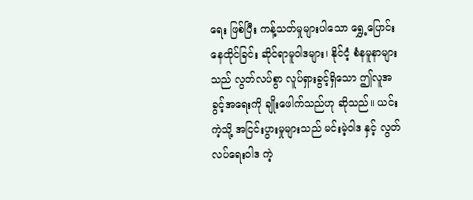ရေး ဖြစ်ပြီး ကန့်သတ်မှုများပါသော ရွှေ့ပြောင်းနေထိုင်ခြင်း ဆိုင်ရာမူဝါဒများ၊ နိုင်ငံ့ စံနမူနာများသည် လွတ်လပ်စွာ လူပ်ရှားခွင့်ရှိသော ဤလူအခွင့်အရေးကို ချိုးဖေါက်သည်ဟု ဆိုသည်။ ယင်းကဲ့သို့ အငြင်းပွားမှုများသည် မင်းမဲ့ဝါဒ နှင့် လွတ်လပ်ရေးဝါဒ ကဲ့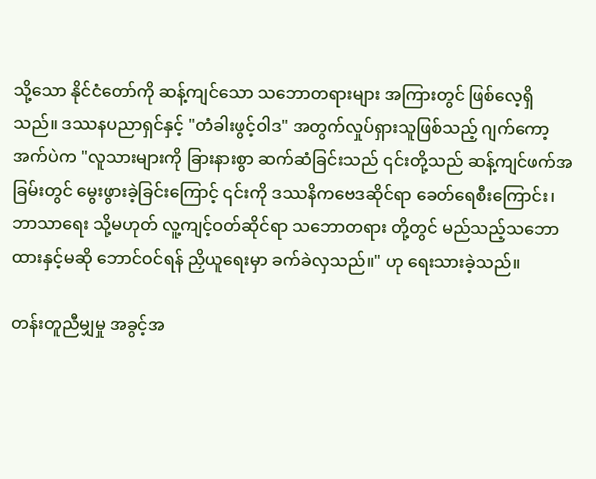သို့သော နိုင်ငံတော်ကို ဆန့်ကျင်သော သဘောတရားများ အကြားတွင် ဖြစ်လေ့ရှိသည်။ ဒဿနပညာရှင်နှင့် "တံခါးဖွင့်ဝါဒ" အတွက်လှုပ်ရှားသူဖြစ်သည့် ဂျက်ကော့အက်ပဲက "လူသားများကို ခြားနားစွာ ဆက်ဆံခြင်းသည် ၎င်းတို့သည် ဆန့်ကျင်ဖက်အခြမ်းတွင် မွေးဖွားခဲ့ခြင်းကြောင့် ၎င်းကို ဒဿနိကဗေဒဆိုင်ရာ ခေတ်ရေစီးကြောင်း၊ ဘာသာရေး သို့မဟုတ် လူ့ကျင့်ဝတ်ဆိုင်ရာ သဘောတရား တို့တွင် မည်သည့်သဘောထားနှင့်မဆို ဘောင်ဝင်ရန် ညှိယူရေးမှာ ခက်ခဲလှသည်။" ဟု ရေးသားခဲ့သည်။

တန်းတူညီမျှမှု အခွင့်အ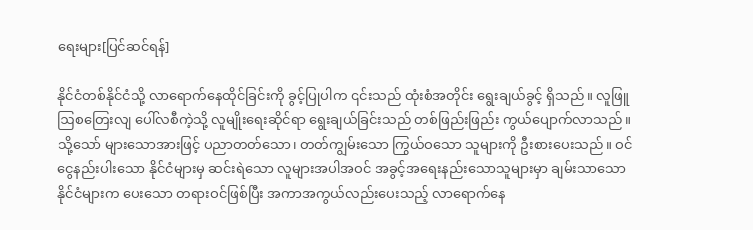ရေးများ[ပြင်ဆင်ရန်]

နိုင်ငံတစ်နိုင်ငံသို့ လာရောက်နေထိုင်ခြင်းကို ခွင့်ပြုပါက ၎င်းသည် ထုံးစံအတိုင်း ရွေးချယ်ခွင့် ရှိသည်။ လူဖြူ ဩစတြေးလျ ပေါ်လစီကဲ့သို့ လူမျိုးရေးဆိုင်ရာ ရွေးချယ်ခြင်းသည် တစ်ဖြည်းဖြည်း ကွယ်ပျောက်လာသည်။ သို့သော် များသောအားဖြင့် ပညာတတ်သော၊ တတ်ကျွမ်းသော ကြွယ်ဝသော သူများကို ဦးစားပေးသည်။ ဝင်ငွေနည်းပါးသော နိုင်ငံများမှ ဆင်းရဲသော လူများအပါအဝင် အခွင့်အရေးနည်းသောသူများမှာ ချမ်းသာသော နိုင်ငံများက ပေးသော တရားဝင်ဖြစ်ပြီး အကာအကွယ်လည်းပေးသည့် လာရောက်နေ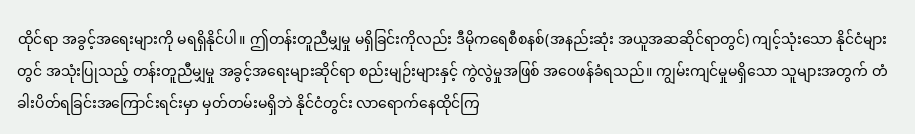ထိုင်ရာ အခွင့်အရေးများကို မရရှိနိုင်ပါ။ ဤတန်းတူညီမျှမှု မရှိခြင်းကိုလည်း ဒီမိုကရေစီစနစ်(အနည်းဆုံး အယူအဆဆိုင်ရာတွင်) ကျင့်သုံးသော နိုင်ငံများတွင် အသုံးပြုသည့် တန်းတူညီမျှမှု အခွင့်အရေးများဆိုင်ရာ စည်းမျဉ်းများနှင့် ကွဲလွဲမှုအဖြစ် အဝေဖန်ခံရသည်။ ကျွမ်းကျင်မှုမရှိသော သူများအတွက် တံခါးပိတ်ရခြင်းအကြောင်းရင်းမှာ မှတ်တမ်းမရှိဘဲ နိုင်ငံတွင်း လာရောက်နေထိုင်ကြ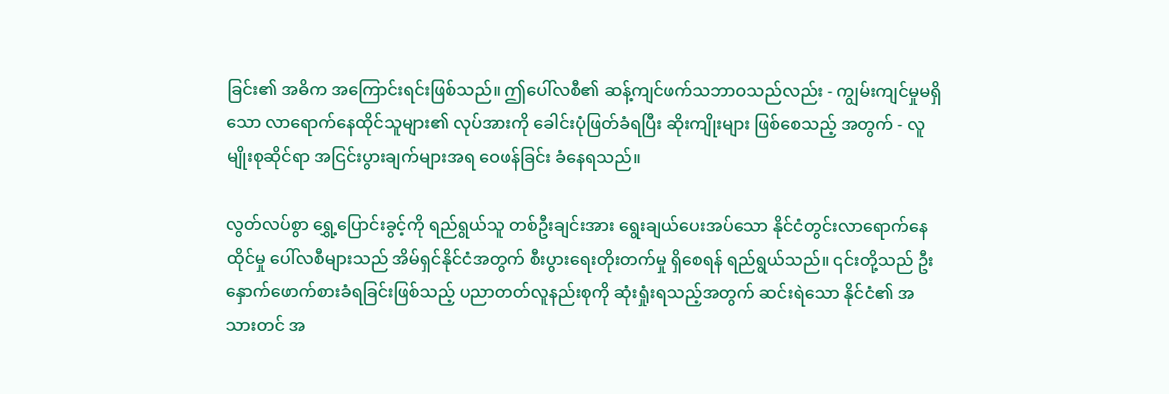ခြင်း၏ အဓိက အကြောင်းရင်းဖြစ်သည်။ ဤပေါ်လစီ၏ ဆန့်ကျင်ဖက်သဘာဝသည်လည်း - ကျွမ်းကျင်မှုမရှိသော လာရောက်နေထိုင်သူများ၏ လုပ်အားကို ခေါင်းပုံဖြတ်ခံရပြီး ဆိုးကျိုးများ ဖြစ်စေသည့် အတွက် - လူမျိုးစုဆိုင်ရာ အငြင်းပွားချက်များအရ ဝေဖန်ခြင်း ခံနေရသည်။

လွတ်လပ်စွာ ရွှေ့ပြောင်းခွင့်ကို ရည်ရွယ်သူ တစ်ဦးချင်းအား ရွေးချယ်ပေးအပ်သော နိုင်ငံတွင်းလာရောက်နေထိုင်မှု ပေါ်လစီများသည် အိမ်ရှင်နိုင်ငံအတွက် စီးပွားရေးတိုးတက်မှု ရှိစေရန် ရည်ရွယ်သည်။ ၎င်းတို့သည် ဦးနှောက်ဖောက်စားခံရခြင်းဖြစ်သည့် ပညာတတ်လူနည်းစုကို ဆုံးရှုံးရသည့်အတွက် ဆင်းရဲသော နိုင်ငံ၏ အသားတင် အ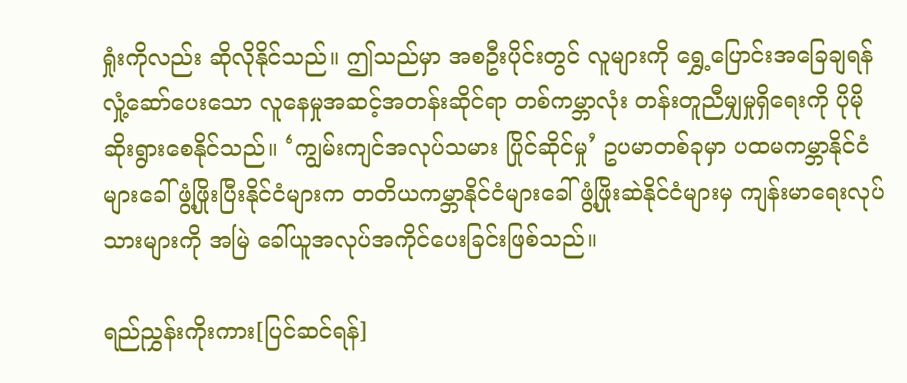ရှုံးကိုလည်း ဆိုလိုနိုင်သည်။ ဤသည်မှာ အစဦးပိုင်းတွင် လူများကို ရွှေ့ပြောင်းအခြေချရန် လှုံ့ဆော်ပေးသော လူနေမှုအဆင့်အတန်းဆိုင်ရာ တစ်ကမ္ဘာလုံး တန်းတူညီမျှမှုရှိရေးကို ပိုမိုဆိုးရွားစေနိုင်သည်။ ‘ကျွမ်းကျင်အလုပ်သမား ပြိုင်ဆိုင်မှု’ ဥပမာတစ်ခုမှာ ပထမကမ္ဘာနိုင်ငံများခေါ် ဖွံ့ဖြိုးပြီးနိုင်ငံများက တတိယကမ္ဘာနိုင်ငံများခေါ် ဖွံ့ဖြိုးဆဲနိုင်ငံများမှ ကျန်းမာရေးလုပ်သားများကို အမြဲ ခေါ်ယူအလုပ်အကိုင်ပေးခြင်းဖြစ်သည်။

ရည်ညွှန်းကိုးကား[ပြင်ဆင်ရန်]